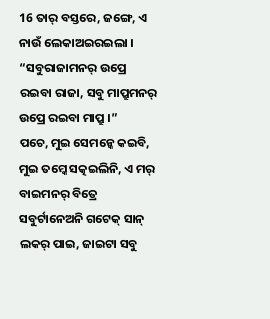16 ତାର୍ ବସ୍ତରେ, ଜଙ୍ଗେ, ଏ ନାଉଁ ଲେକାଅଇରଇଲା । “ସବୁରାଜାମନର୍ ଉପ୍ରେ ରଇବା ରାଜା, ସବୁ ମାପ୍ରୁମନର୍ ଉପ୍ରେ ରଇବା ମାପ୍ରୁ ।”
ପଚେ, ମୁଇ ସେମନ୍କେ କଇବି, ମୁଇ ତମ୍କେ ସତ୍କଇଲିନି, ଏ ମର୍ ବାଇମନର୍ ବିତ୍ରେ ସବୁର୍ଟାନେଅନି ଗଟେକ୍ ସାନ୍ ଲକର୍ ପାଇ, ଜାଇଟା ସବୁ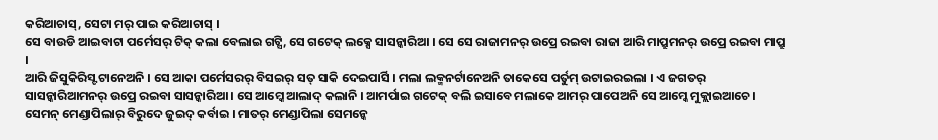କରିଆଚାସ୍, ସେଟା ମର୍ ପାଇ କରିଆଚାସ୍ ।
ସେ ବାଉଡି ଆଇବାଟା ପର୍ମେସର୍ ଟିକ୍ କଲା ବେଲାଇ ଗଟ୍ସି, ସେ ଗଟେକ୍ ଲକ୍ସେ ସାସନ୍କାରିଆ । ସେ ସେ ରାଜାମନର୍ ଉପ୍ରେ ରଇବା ରାଜା ଆରି ମାପ୍ରୁମନର୍ ଉପ୍ରେ ରଇବା ମାପ୍ରୁ ।
ଆରି ଜିସୁକିରିସ୍ଟ ଟାନେଅନି । ସେ ଆକା ପର୍ମେସରର୍ ବିସଇର୍ ସତ୍ ସାକି ଦେଇପାର୍ସି । ମଲା ଲକ୍ମନର୍ଟାନେଅନି ତାକେସେ ପର୍ତୁମ୍ ଉଟାଇରଇଲା । ଏ ଜଗତର୍ ସାସନ୍କାରିଆମନର୍ ଉପ୍ରେ ରଇବା ସାସନ୍କାରିଆ । ସେ ଆମ୍କେ ଆଲାଦ୍ କଲାନି । ଆମର୍ପାଇ ଗଟେକ୍ ବଲି ଇସାବେ ମଲାକେ ଆମର୍ ପାପେଅନି ସେ ଆମ୍କେ ମୁକ୍ଲାଇଆଚେ ।
ସେମନ୍ ମେଣ୍ଡାପିଲାର୍ ବିରୁଦେ ଜୁଇଦ୍ କର୍ବାଇ । ମାତର୍ ମେଣ୍ଡାପିଲା ସେମନ୍କେ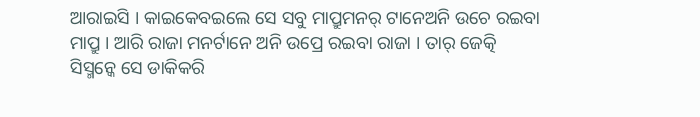ଆରାଇସି । କାଇକେବଇଲେ ସେ ସବୁ ମାପ୍ରୁମନର୍ ଟାନେଅନି ଉଚେ ରଇବା ମାପ୍ରୁ । ଆରି ରାଜା ମନର୍ଟାନେ ଅନି ଉପ୍ରେ ରଇବା ରାଜା । ତାର୍ ଜେତ୍କି ସିସ୍ମନ୍କେ ସେ ଡାକିକରି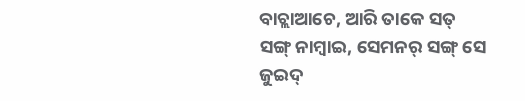ବାଚ୍ଲାଆଚେ, ଆରି ତାକେ ସତ୍ ସଙ୍ଗ୍ ନାମ୍ବାଇ, ସେମନର୍ ସଙ୍ଗ୍ ସେ ଜୁଇଦ୍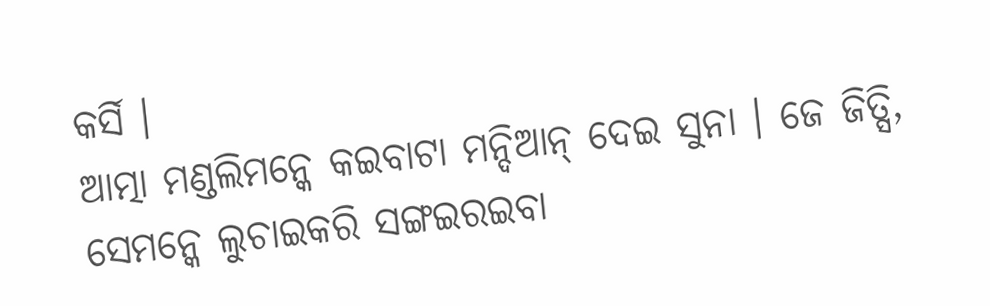କର୍ସି ।
ଆତ୍ମା ମଣ୍ଡଲିମନ୍କେ କଇବାଟା ମନ୍ଦିଆନ୍ ଦେଇ ସୁନା । ଜେ ଜିତ୍ସି, ସେମନ୍କେ ଲୁଚାଇକରି ସଙ୍ଗଇରଇବା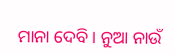ମାନା ଦେବି । ନୁଆ ନାଉଁ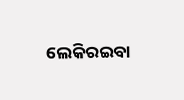ଲେକିରଇବା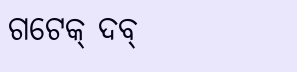ଗଟେକ୍ ଦବ୍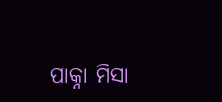ପାକ୍ନା ମିସା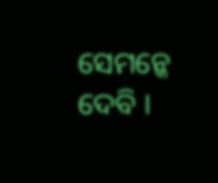ସେମନ୍କେ ଦେବି ।